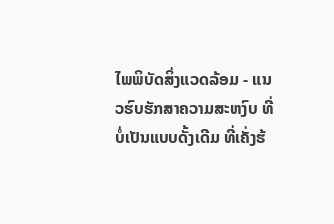ໄພພິບັດສິ່ງແວດລ້ອມ - ແນວຮົບຮັກສາຄວາມສະຫງົບ ທີ່ບໍ່ເປັນແບບດັ້ງເດີມ ທີ່ເຄັ່ງຮ້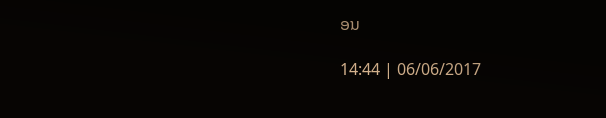ອນ

14:44 | 06/06/2017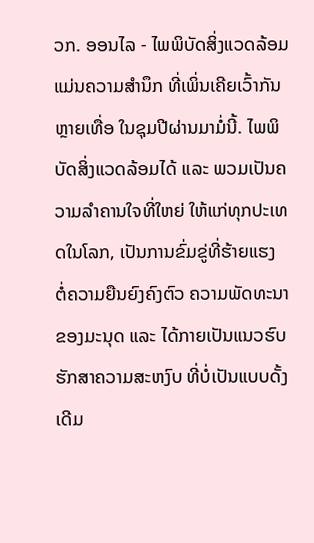ວກ. ອອນໄລ - ໄພພິບັດສິ່ງແວດລ້ອມ ແມ່ນຄວາມສຳນຶກ ທີ່ເພິ່ນເຄີຍເວົ້າກັນຫຼາຍເທື່ອ ໃນຊຸມປີຜ່ານມາມໍ່ນີ້. ໄພພິບັດສິ່ງແວດລ້ອມໄດ້ ແລະ ພວມເປັນຄວາມລຳຄານໃຈທີ່ໃຫຍ່ ໃຫ້ແກ່ທຸກປະເທດໃນໂລກ, ເປັນການຂົ່ມຂູ່ທີ່ຮ້າຍແຮງ ຕໍ່ຄວາມຍືນຍົງຄົງຕົວ ຄວາມພັດທະນາຂອງມະນຸດ ແລະ ໄດ້ກາຍເປັນແນວຮົບຮັກສາຄວາມສະຫງົບ ທີ່ບໍ່ເປັນແບບດັ້ງເດີມ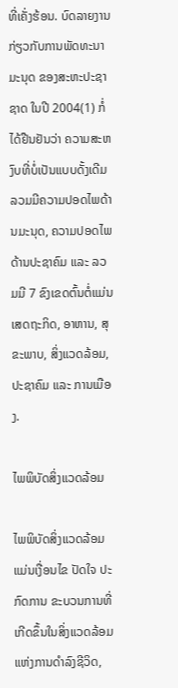ທີ່ເຄັ່ງຮ້ອນ. ບົດລາຍງານ ກ່ຽວກັບການພັດທະນາມະນຸດ ຂອງສະຫະປະຊາຊາດ ໃນປີ 2004(1) ກໍ່ໄດ້ຢືນຢັນວ່າ ຄວາມສະຫງົບທີ່ບໍ່ເປັນແບບດັ້ງເດີມລວມມີຄວາມປອດໄພດ້ານມະນຸດ, ຄວາມປອດໄພດ້ານປະຊາຄົມ ແລະ ລວມມີ 7 ຂົງເຂດຕົ້ນຕໍ່ແມ່ນ ເສດຖະກິດ, ອາຫານ, ສຸຂະພາບ, ສິ່ງແວດລ້ອມ, ປະຊາຄົມ ແລະ ການເມືອງ.

ໄພພິບັດສິ່ງແວດລ້ອມ

ໄພພິບັດສິ່ງແວດລ້ອມ ແມ່ນເງື່ອນໄຂ ປັດໃຈ ປະກົດການ ຂະບວນການທີ່ເກີດຂຶ້ນໃນສິ່ງແວດລ້ອມແຫ່ງການດຳລົງຊີວິດ,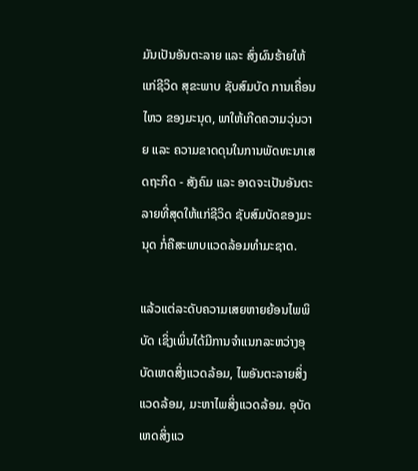ມັນເປັນອັນຕະລາຍ ແລະ ສົ່ງຜົນຮ້າຍໃຫ້ແກ່ຊີວິດ ສຸຂະພາບ ຊັບສົມບັດ ການເຄື່ອນໄຫວ ຂອງມະນຸດ, ພາໃຫ້ເກີດຄວາມວຸ່ນວາຍ ແລະ ຄວາມຂາດດຸນໃນການພັດທະນາເສດຖະກິດ - ສັງຄົມ ແລະ ອາດຈະເປັນອັນຕະລາຍທີ່ສຸດໃຫ້ແກ່ຊີວິດ ຊັບສົມບັດຂອງມະນຸດ ກໍ່ຄືສະພາບແວດລ້ອມທຳມະຊາດ.

ແລ້ວແຕ່ລະດັບຄວາມເສຍຫາຍຍ້ອນໄພພິບັດ ເຊິ່ງເພິ່ນໄດ້ມີການຈຳແນກລະຫວ່າງອຸບັດເຫດສິ່ງແວດລ້ອມ, ໄພອັນຕະລາຍສິ່ງແວດລ້ອມ, ມະຫາໄພສິ່ງແວດລ້ອມ. ອຸບັດເຫດສິ່ງແວ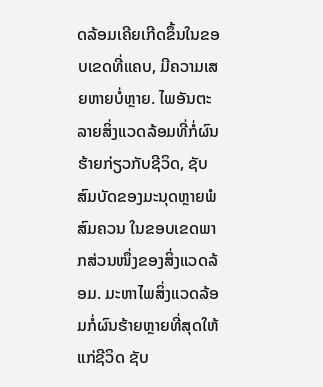ດລ້ອມເຄີຍເກີດຂຶ້ນໃນຂອບເຂດທີ່ແຄບ, ມີຄວາມເສຍຫາຍບໍ່ຫຼາຍ. ໄພອັນຕະລາຍສິ່ງແວດລ້ອມທີ່ກໍ່ຜົນຮ້າຍກ່ຽວກັບຊີວິດ, ຊັບສົມບັດຂອງມະນຸດຫຼາຍພໍສົມຄວນ ໃນຂອບເຂດພາກສ່ວນໜຶ່ງຂອງສິ່ງແວດລ້ອມ. ມະຫາໄພສິ່ງແວດລ້ອມກໍ່ຜົນຮ້າຍຫຼາຍທີ່ສຸດໃຫ້ແກ່ຊີວິດ ຊັບ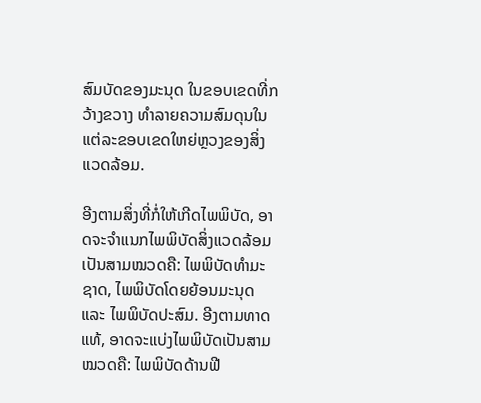ສົມບັດຂອງມະນຸດ ໃນຂອບເຂດທີ່ກວ້າງຂວາງ ທຳລາຍຄວາມສົມດຸນໃນແຕ່ລະຂອບເຂດໃຫຍ່ຫຼວງຂອງສິ່ງແວດລ້ອມ.

ອີງຕາມສິ່ງທີ່ກໍ່ໃຫ້ເກີດໄພພິບັດ, ອາດຈະຈຳແນກໄພພິບັດສິ່ງແວດລ້ອມເປັນສາມໝວດຄື: ໄພພິບັດທຳມະຊາດ, ໄພພິບັດໂດຍຍ້ອນມະນຸດ ແລະ ໄພພິບັດປະສົມ. ອີງຕາມທາດແທ້, ອາດຈະແບ່ງໄພພິບັດເປັນສາມໝວດຄື: ໄພພິບັດດ້ານຟີ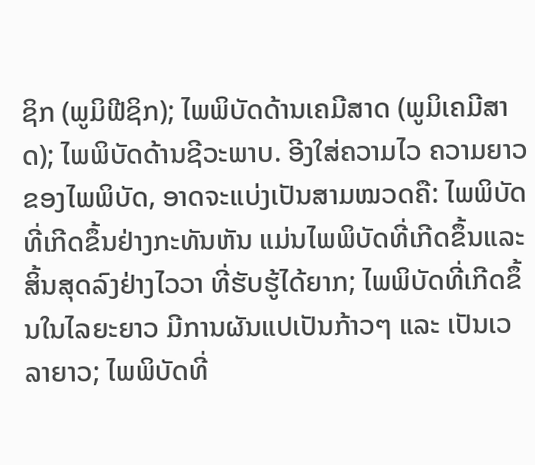ຊິກ (ພູມິຟີຊິກ); ໄພພິບັດດ້ານເຄມີສາດ (ພູມິເຄມີສາດ); ໄພພິບັດດ້ານຊີວະພາບ. ອີງໃສ່ຄວາມໄວ ຄວາມຍາວຂອງໄພພິບັດ, ອາດຈະແບ່ງເປັນສາມໝວດຄື: ໄພພິບັດທີ່ເກີດຂຶ້ນຢ່າງກະທັນຫັນ ແມ່ນໄພພິບັດທີ່ເກີດຂຶ້ນແລະສິ້ນສຸດລົງຢ່າງໄວວາ ທີ່ຮັບຮູ້ໄດ້ຍາກ; ໄພພິບັດທີ່ເກີດຂຶ້ນໃນໄລຍະຍາວ ມີການຜັນແປເປັນກ້າວໆ ແລະ ເປັນເວລາຍາວ; ໄພພິບັດທີ່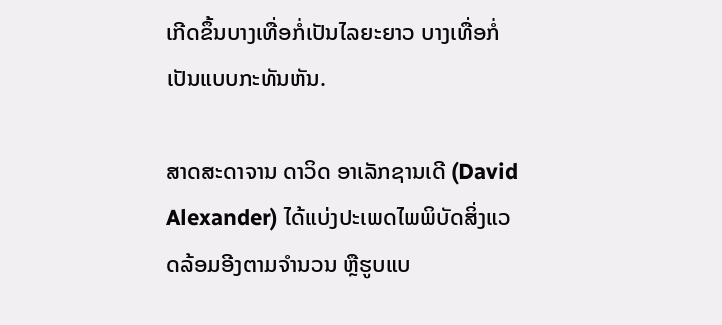ເກີດຂຶ້ນບາງເທື່ອກໍ່ເປັນໄລຍະຍາວ ບາງເທື່ອກໍ່ເປັນແບບກະທັນຫັນ.

ສາດສະດາຈານ ດາວິດ ອາເລັກຊານເດີ (David Alexander) ໄດ້ແບ່ງປະເພດໄພພິບັດສິ່ງແວດລ້ອມອີງຕາມຈຳນວນ ຫຼືຮູບແບ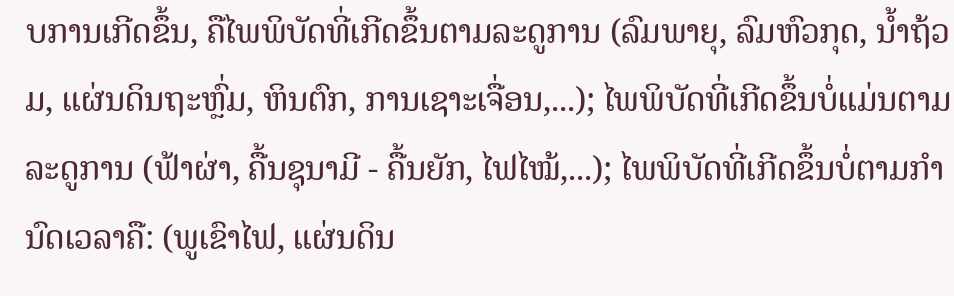ບການເກີດຂຶ້ນ, ຄືໄພພິບັດທີ່ເກີດຂຶ້ນຕາມລະດູການ (ລົມພາຍຸ, ລົມຫົວກຸດ, ນ້ຳຖ້ວມ, ແຜ່ນດິນຖະຫຼົ່ມ, ຫິນຕົກ, ການເຊາະເຈື່ອນ,...); ໄພພິບັດທີ່ເກີດຂຶ້ນບໍ່ແມ່ນຕາມລະດູການ (ຟ້າຜ່າ, ຄື້ນຊຸນາມີ - ຄື້ນຍັກ, ໄຟໄໝ້,...); ໄພພິບັດທີ່ເກີດຂຶ້ນບໍ່ຕາມກຳນົດເວລາຄື: (ພູເຂົາໄຟ, ແຜ່ນດິນ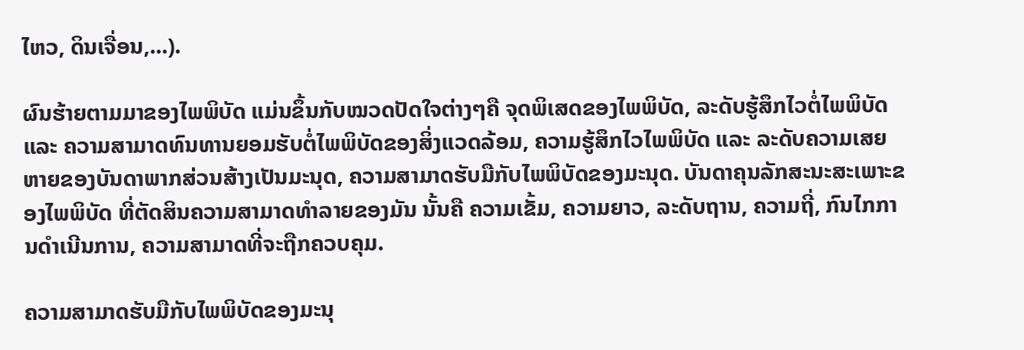ໄຫວ, ດິນເຈື່ອນ,...).

ຜົນຮ້າຍຕາມມາຂອງໄພພິບັດ ແມ່ນຂຶ້ນກັບໝວດປັດໃຈຕ່າງໆຄື ຈຸດພິເສດຂອງໄພພິບັດ, ລະດັບຮູ້ສຶກໄວຕໍ່ໄພພິບັດ ແລະ ຄວາມສາມາດທົນທານຍອມຮັບຕໍ່ໄພພິບັດຂອງສິ່ງແວດລ້ອມ, ຄວາມຮູ້ສຶກໄວໄພພິບັດ ແລະ ລະດັບຄວາມເສຍຫາຍຂອງບັນດາພາກສ່ວນສ້າງເປັນມະນຸດ, ຄວາມສາມາດຮັບມືກັບໄພພິບັດຂອງມະນຸດ. ບັນດາຄຸນລັກສະນະສະເພາະຂອງໄພພິບັດ ທີ່ຕັດສິນຄວາມສາມາດທຳລາຍຂອງມັນ ນັ້ນຄື ຄວາມເຂັ້ມ, ຄວາມຍາວ, ລະດັບຖານ, ຄວາມຖີ່, ກົນໄກການດຳເນີນການ, ຄວາມສາມາດທີ່ຈະຖືກຄວບຄຸມ.

ຄວາມສາມາດຮັບມືກັບໄພພິບັດຂອງມະນຸ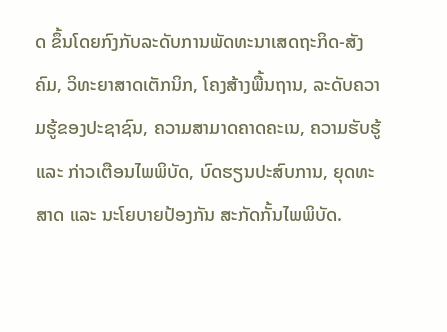ດ ຂຶ້ນໂດຍກົງກັບລະດັບການພັດທະນາເສດຖະກິດ-ສັງຄົມ, ວິທະຍາສາດເຕັກນິກ, ໂຄງສ້າງພື້ນຖານ, ລະດັບຄວາມຮູ້ຂອງປະຊາຊົນ, ຄວາມສາມາດຄາດຄະເນ, ຄວາມຮັບຮູ້ ແລະ ກ່າວເຕືອນໄພພິບັດ, ບົດຮຽນປະສົບການ, ຍຸດທະສາດ ແລະ ນະໂຍບາຍປ້ອງກັນ ສະກັດກັ້ນໄພພິບັດ.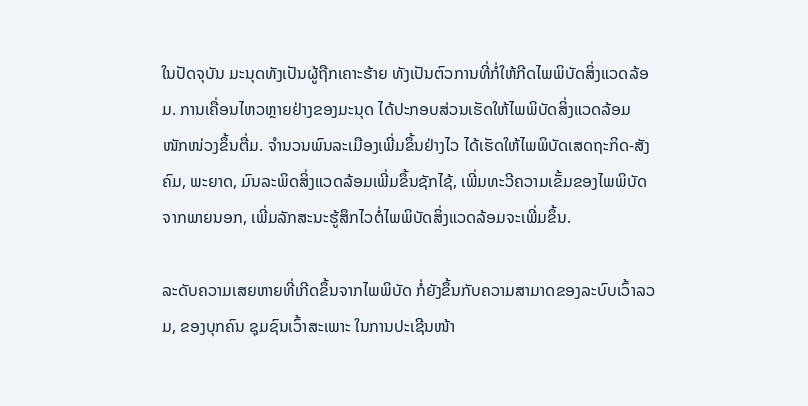ໃນປັດຈຸບັນ ມະນຸດທັງເປັນຜູ້ຖືກເຄາະຮ້າຍ ທັງເປັນຕົວການທີ່ກໍ່ໃຫ້ກີດໄພພິບັດສິ່ງແວດລ້ອມ. ການເຄື່ອນໄຫວຫຼາຍຢ່າງຂອງມະນຸດ ໄດ້ປະກອບສ່ວນເຮັດໃຫ້ໄພພິບັດສິ່ງແວດລ້ອມ ໜັກໜ່ວງຂຶ້ນຕື່ມ. ຈຳນວນພົນລະເມືອງເພີ່ມຂຶ້ນຢ່າງໄວ ໄດ້ເຮັດໃຫ້ໄພພິບັດເສດຖະກິດ-ສັງຄົມ, ພະຍາດ, ມົນລະພິດສິ່ງແວດລ້ອມເພີ່ມຂຶ້ນຊັກໄຊ້, ເພີ່ມທະວີຄວາມເຂັ້ມຂອງໄພພິບັດຈາກພາຍນອກ, ເພີ່ມລັກສະນະຮູ້ສຶກໄວຕໍ່ໄພພິບັດສິ່ງແວດລ້ອມຈະເພີ່ມຂຶ້ນ.

ລະດັບຄວາມເສຍຫາຍທີ່ເກີດຂຶ້ນຈາກໄພພິບັດ ກໍ່ຍັງຂຶ້ນກັບຄວາມສາມາດຂອງລະບົບເວົ້າລວມ, ຂອງບຸກຄົນ ຊຸມຊົນເວົ້າສະເພາະ ໃນການປະເຊີນໜ້າ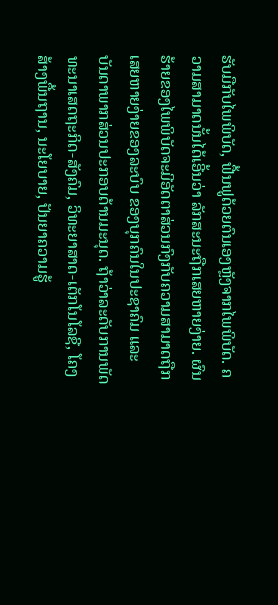ຮັບມືກັບໄພພິບັດ, ຟື້ນຟູດ້ວຍຕົນເອງຫຼັງຈາກໄພພິບັດ. ຄວາມສາມາດນັ້ນໄດ້ເອີ້ນວ່າ ລັກສະນະຖືກເສຍຫາຍງ່າຍ. ຜົນຮ້າຍຂອງໄພພິບັດຈະມີອັດຕາສ່ວນກົງກັບຄວາມສາມາດຖືກເສຍຫາຍງ່າຍຂອງລະບົບ ຂອງບຸກຄົນໃນປະຊາຄົມ ແລະ ບັນດາພາກສ່ວນປະກອບດ້ານມະນຸດ. ຖ້າວ່າລະດັບການພັດທະນາເສດຖະກິດ-ສັງຄົມ, ວິທະຍາສາດ-ເຕັກໂນໂລຊີ, ໂຄງສ້າງພື້ນຖານ, ນະໂຍບາຍ, ປັນຍາຄວາມຮູ້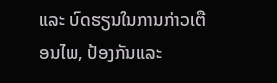ແລະ ບົດຮຽນໃນການກ່າວເຕືອນໄພ, ປ້ອງກັນແລະ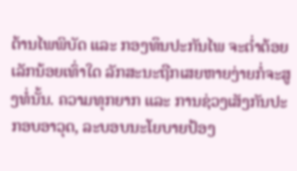ຕ້ານໄພພິບັດ ແລະ ກອງທຶນປະກັນໄພ ຈະຕ່ຳຕ້ອຍເລັກນ້ອຍເທົ່າໃດ ລັກສະນະຖືກເສຍຫາຍງ່າຍກໍ່ຈະສູງທໍ່ນັ້ນ. ຄວາມທຸກຍາກ ແລະ ການຊ່ວງເສັງກັນປະກອບອາວຸດ, ລະບອບນະໂຍບາຍປ້ອງ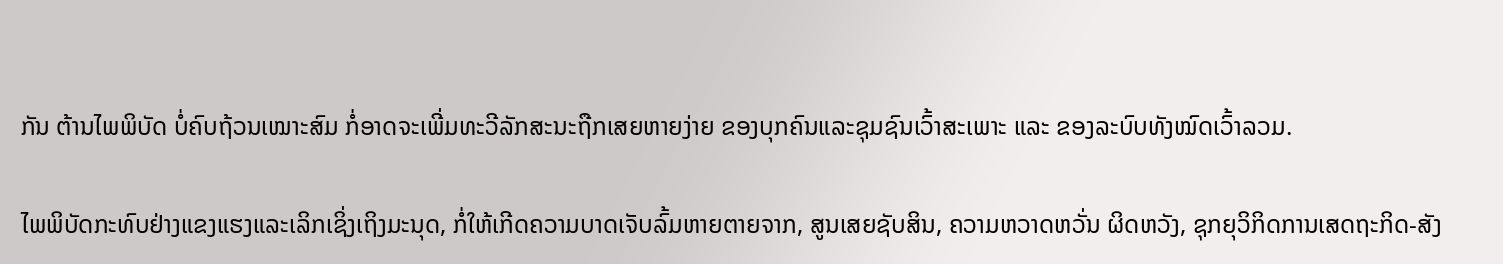ກັນ ຕ້ານໄພພິບັດ ບໍ່ຄົບຖ້ວນເໝາະສົມ ກໍ່ອາດຈະເພີ່ມທະວີລັກສະນະຖືກເສຍຫາຍງ່າຍ ຂອງບຸກຄົນແລະຊຸມຊົນເວົ້າສະເພາະ ແລະ ຂອງລະບົບທັງໝົດເວົ້າລວມ.

ໄພພິບັດກະທົບຢ່າງແຂງແຮງແລະເລິກເຊິ່ງເຖິງມະນຸດ, ກໍ່ໃຫ້ເກີດຄວາມບາດເຈັບລົ້ມຫາຍຕາຍຈາກ, ສູນເສຍຊັບສິນ, ຄວາມຫວາດຫວັ່ນ ຜິດຫວັງ, ຊຸກຍຸວິກິດການເສດຖະກິດ-ສັງ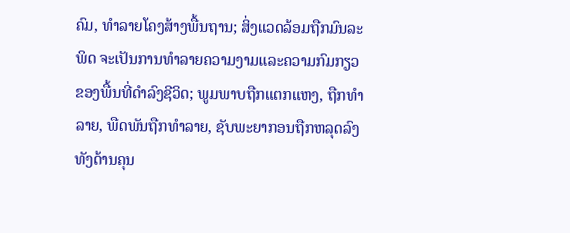ຄົມ, ທຳລາຍໂຄງສ້າງພື້ນຖານ; ສິ່ງແວດລ້ອມຖືກມົນລະພິດ ຈະເປັນການທຳລາຍຄວາມງາມແລະຄວາມກົມກຽວ ຂອງພື້ນທີ່ດຳລົງຊີວິດ; ພູມພາບຖືກແຕກແຫງ, ຖືກທຳລາຍ, ພືດພັນຖືກທຳລາຍ, ຊັບພະຍາກອນຖືກຫລຸດລົງທັງດ້ານຄຸນ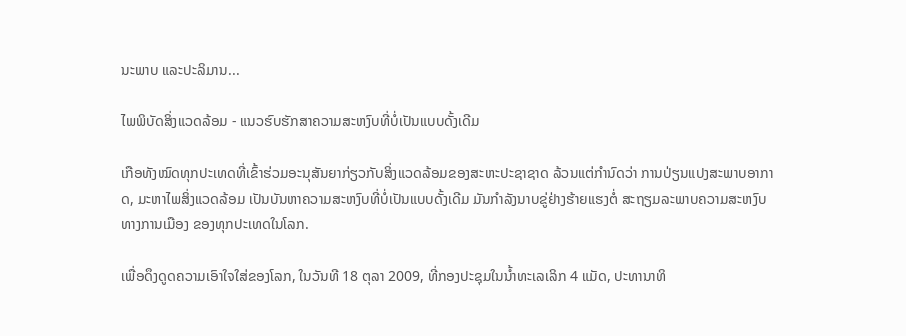ນະພາບ ແລະປະລິມານ...

ໄພພິບັດສິ່ງແວດລ້ອມ - ແນວຮົບຮັກສາຄວາມສະຫງົບທີ່ບໍ່ເປັນແບບດັ້ງເດີມ

ເກືອທັງໝົດທຸກປະເທດທີ່ເຂົ້າຮ່ວມອະນຸສັນຍາກ່ຽວກັບສິ່ງແວດລ້ອມຂອງສະຫະປະຊາຊາດ ລ້ວນແຕ່ກຳນົດວ່າ ການປ່ຽນແປງສະພາບອາກາດ, ມະຫາໄພສິ່ງແວດລ້ອມ ເປັນບັນຫາຄວາມສະຫງົບທີ່ບໍ່ເປັນແບບດັ້ງເດີມ ມັນກຳລັງນາບຂູ່ຢ່າງຮ້າຍແຮງຕໍ່ ສະຖຽມລະພາບຄວາມສະຫງົບທາງການເມືອງ ຂອງທຸກປະເທດໃນໂລກ.

ເພື່ອດຶງດູດຄວາມເອົາໃຈໃສ່ຂອງໂລກ, ໃນວັນທີ 18 ຕຸລາ 2009, ທີ່ກອງປະຊຸມໃນນ້ຳທະເລເລິກ 4 ແມັດ, ປະທານາທິ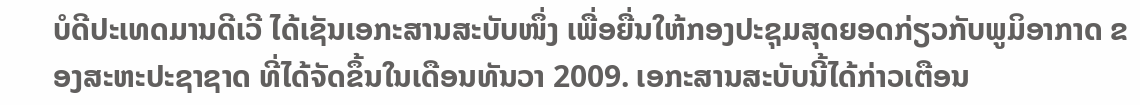ບໍດີປະເທດມານດີເວີ ໄດ້ເຊັນເອກະສານສະບັບໜຶ່ງ ເພື່ອຍື່ນໃຫ້ກອງປະຊຸມສຸດຍອດກ່ຽວກັບພູມິອາກາດ ຂອງສະຫະປະຊາຊາດ ທີ່ໄດ້ຈັດຂຶ້ນໃນເດືອນທັນວາ 2009. ເອກະສານສະບັບນີ້ໄດ້ກ່າວເຕືອນ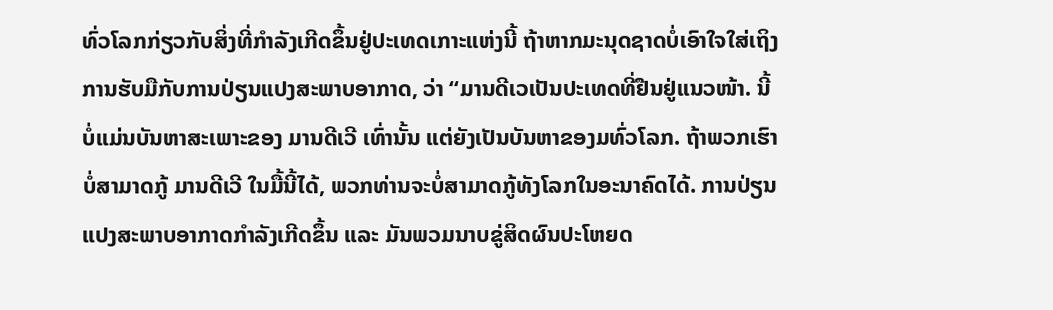ທົ່ວໂລກກ່ຽວກັບສິ່ງທີ່ກຳລັງເກີດຂຶ້ນຢູ່ປະເທດເກາະແຫ່ງນີ້ ຖ້າຫາກມະນຸດຊາດບໍ່ເອົາໃຈໃສ່ເຖິງການຮັບມືກັບການປ່ຽນແປງສະພາບອາກາດ, ວ່າ “ມານດີເວເປັນປະເທດທີ່ຢືນຢູ່ແນວໜ້າ. ນີ້ບໍ່ແມ່ນບັນຫາສະເພາະຂອງ ມານດີເວີ ເທົ່ານັ້ນ ແຕ່ຍັງເປັນບັນຫາຂອງມທົ່ວໂລກ. ຖ້າພວກເຮົາບໍ່ສາມາດກູ້ ມານດີເວີ ໃນມື້ນີ້ໄດ້, ພວກທ່ານຈະບໍ່ສາມາດກູ້ທັງໂລກໃນອະນາຄົດໄດ້. ການປ່ຽນແປງສະພາບອາກາດກຳລັງເກີດຂຶ້ນ ແລະ ມັນພວມນາບຂູ່ສິດຜົນປະໂຫຍດ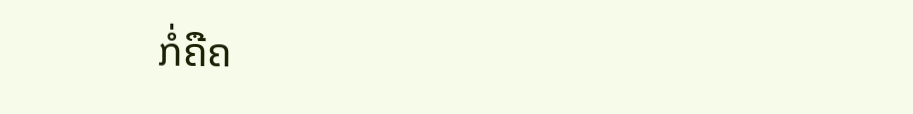ກໍ່ຄືຄ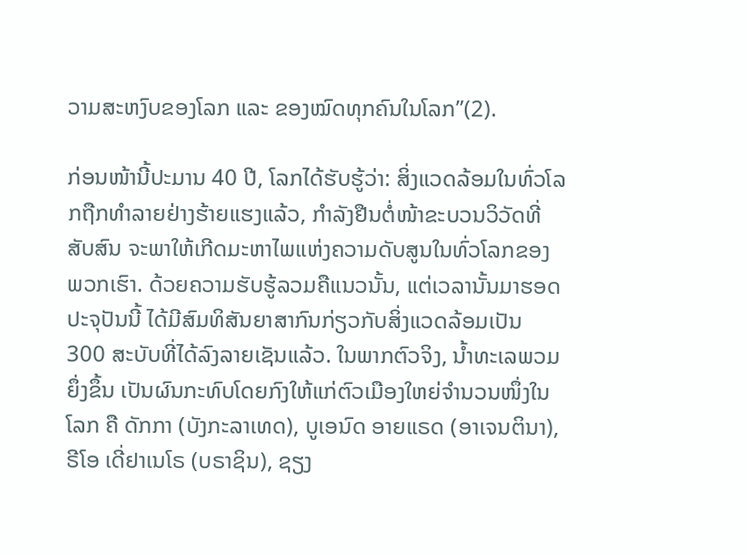ວາມສະຫງົບຂອງໂລກ ແລະ ຂອງໝົດທຸກຄົນໃນໂລກ”(2).

ກ່ອນໜ້ານີ້ປະມານ 40 ປີ, ໂລກໄດ້ຮັບຮູ້ວ່າ: ສິ່ງແວດລ້ອມໃນທົ່ວໂລກຖືກທຳລາຍຢ່າງຮ້າຍແຮງແລ້ວ, ກຳລັງຢືນຕໍ່ໜ້າຂະບວນວິວັດທີ່ສັບສົນ ຈະພາໃຫ້ເກີດມະຫາໄພແຫ່ງຄວາມດັບສູນໃນທົ່ວໂລກຂອງພວກເຮົາ. ດ້ວຍຄວາມຮັບຮູ້ລວມຄືແນວນັ້ນ, ແຕ່ເວລານັ້ນມາຮອດປະຈຸປັນນີ້ ໄດ້ມີສົມທິສັນຍາສາກົນກ່ຽວກັບສິ່ງແວດລ້ອມເປັນ 300 ສະບັບທີ່ໄດ້ລົງລາຍເຊັນແລ້ວ. ໃນພາກຕົວຈິງ, ນ້ຳທະເລພວມຍຶ່ງຂຶ້ນ ເປັນຜົນກະທົບໂດຍກົງໃຫ້ແກ່ຕົວເມືອງໃຫຍ່ຈຳນວນໜຶ່ງໃນໂລກ ຄື ດັກກາ (ບັງກະລາເທດ), ບູເອນົດ ອາຍແຣດ (ອາເຈນຕິນາ), ຣີໂອ ເດີ່ຢາເນໂຣ (ບຣາຊິນ), ຊຽງ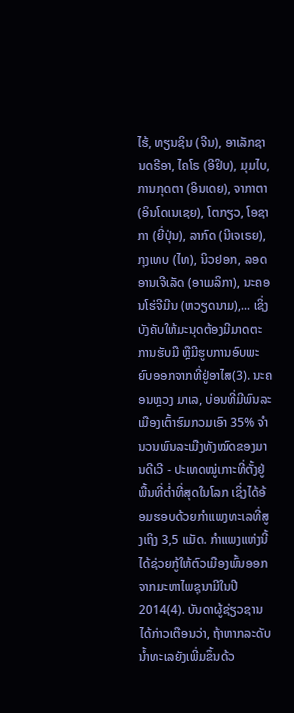ໄຮ້, ທຽນຊິນ (ຈີນ), ອາເລັກຊານດຣີອາ, ໄຄໂຣ (ອີຢິບ), ມຸມໄບ, ການກຸດຕາ (ອິນເດຍ), ຈາກາຕາ (ອິນໂດເນເຊຍ), ໂຕກຽວ, ໂອຊາກາ (ຍີ່ປຸ່ນ), ລາກົດ (ນີເຈເຣຍ), ກຸງເທບ (ໄທ), ນິວຢອກ, ລອດ ອານເຈີເລັດ (ອາເມລິກາ), ນະຄອນໂຮ່ຈີມີນ (ຫວຽດນາມ),... ເຊິ່ງບັງຄັບໃຫ້ມະນຸດຕ້ອງມີມາດຕະການຮັບມື ຫຼືມີຮູບການອົບພະຍົບອອກຈາກທີ່ຢູ່ອາໄສ(3). ນະຄອນຫຼວງ ມາເລ, ບ່ອນທີ່ມີພົນລະເມືອງເຕົ້າຮົມກວມເອົາ 35% ຈຳນວນພົນລະເມືງທັງໝົດຂອງມານດີເວີ - ປະເທດໝູ່ເກາະທີ່ຕັ້ງຢູ່ພື້ນທີ່ຕ່ຳທີ່ສຸດໃນໂລກ ເຊິ່ງໄດ້ອ້ອມຮອບດ້ວຍກຳແພງທະເລທີ່ສູງເຖິງ 3,5 ແມັດ. ກຳແພງແຫ່ງນີ້ໄດ້ຊ່ວຍກູ້ໃຫ້ຕົວເມືອງພົ້ນອອກຈາກມະຫາໄພຊຸນາມີໃນປີ 2014(4). ບັນດາຜູ້ຊ່ຽວຊານໄດ້ກ່າວເຕືອນວ່າ, ຖ້າຫາກລະດັບນ້ຳທະເລຍັງເພີ່ມຂຶ້ນດ້ວ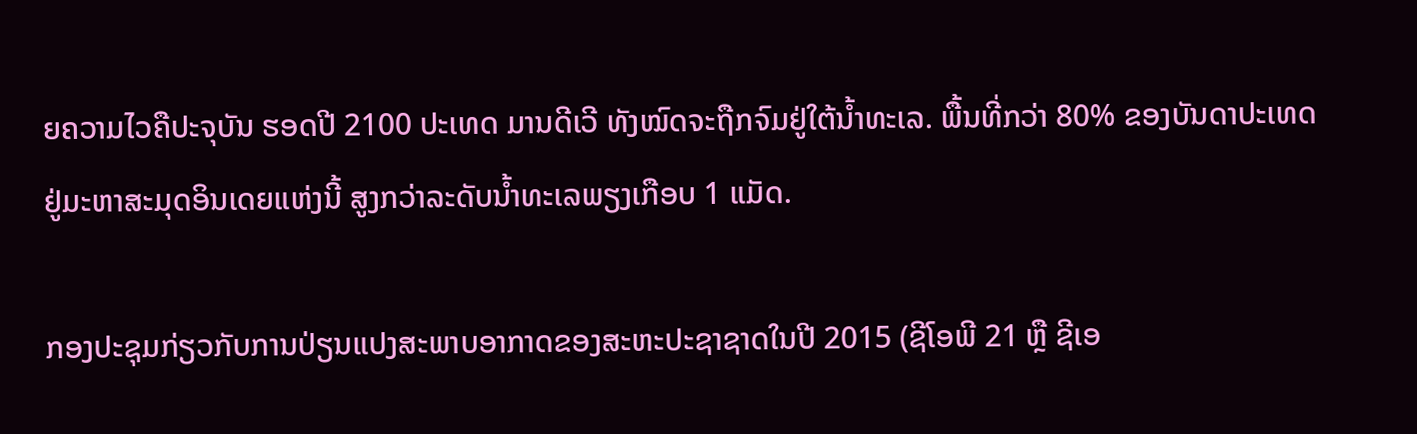ຍຄວາມໄວຄືປະຈຸບັນ ຮອດປີ 2100 ປະເທດ ມານດີເວີ ທັງໝົດຈະຖືກຈົມຢູ່ໃຕ້ນ້ຳທະເລ. ພື້ນທີ່ກວ່າ 80% ຂອງບັນດາປະເທດຢູ່ມະຫາສະມຸດອິນເດຍແຫ່ງນີ້ ສູງກວ່າລະດັບນ້ຳທະເລພຽງເກືອບ 1 ແມັດ.

ກອງປະຊຸມກ່ຽວກັບການປ່ຽນແປງສະພາບອາກາດຂອງສະຫະປະຊາຊາດໃນປີ 2015 (ຊີໂອພີ 21 ຫຼື ຊີເອ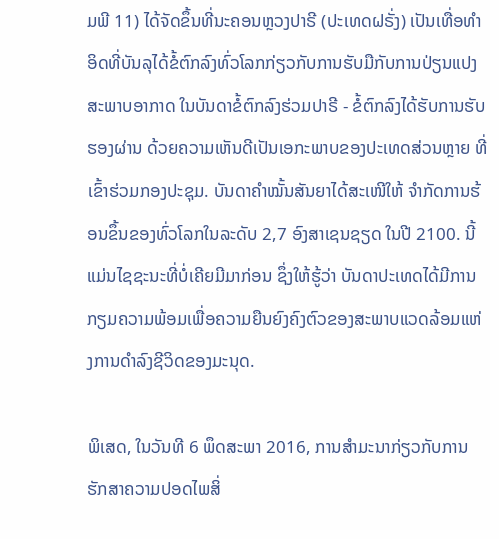ມພີ 11) ໄດ້ຈັດຂຶ້ນທີ່ນະຄອນຫຼວງປາຣີ (ປະເທດຝຣັ່ງ) ເປັນເທື່ອທຳອິດທີ່ບັນລຸໄດ້ຂໍ້ຕົກລົງທົ່ວໂລກກ່ຽວກັບການຮັບມືກັບການປ່ຽນແປງສະພາບອາກາດ ໃນບັນດາຂໍ້ຕົກລົງຮ່ວມປາຣີ - ຂໍ້ຕົກລົງໄດ້ຮັບການຮັບຮອງຜ່ານ ດ້ວຍຄວາມເຫັນດີເປັນເອກະພາບຂອງປະເທດສ່ວນຫຼາຍ ທີ່ເຂົ້າຮ່ວມກອງປະຊຸມ. ບັນດາຄຳໝັ້ນສັນຍາໄດ້ສະເໜີໃຫ້ ຈຳກັດການຮ້ອນຂຶ້ນຂອງທົ່ວໂລກໃນລະດັບ 2,7 ອົງສາເຊນຊຽດ ໃນປີ 2100. ນີ້ແມ່ນໄຊຊະນະທີ່ບໍ່ເຄີຍມີມາກ່ອນ ຊຶ່ງໃຫ້ຮູ້ວ່າ ບັນດາປະເທດໄດ້ມີການກຽມຄວາມພ້ອມເພື່ອຄວາມຍືນຍົງຄົງຕົວຂອງສະພາບແວດລ້ອມແຫ່ງການດຳລົງຊີວິດຂອງມະນຸດ.

ພິເສດ, ໃນວັນທີ 6 ພຶດສະພາ 2016, ການສຳມະນາກ່ຽວກັບການຮັກສາຄວາມປອດໄພສິ່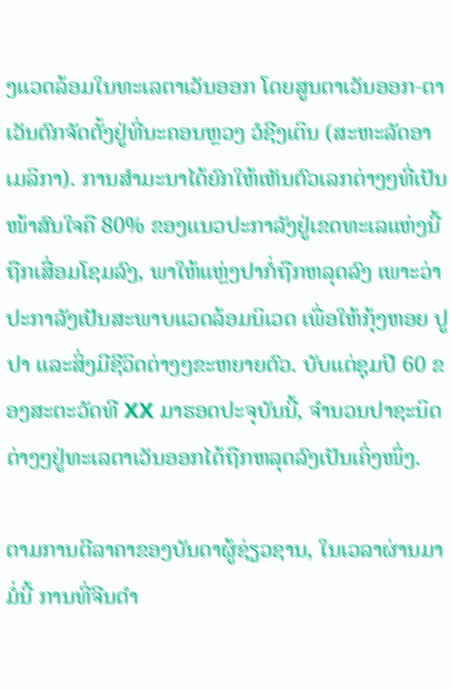ງແວດລ້ອມໃນທະເລຕາເວັນອອກ ໂດຍສູນຕາເວັນອອກ-ຕາເວັນຕົກຈັດຕັ້ງຢູ່ທີ່ນະຄອນຫຼວງ ວໍຊີງເຕິນ (ສະຫະລັດອາເມລິກາ). ການສຳມະນາໄດ້ຍົກໃຫ້ເຫັນຕົວເລກຕ່າງໆທີ່ເປັນໜ້າສົນໃຈຄື 80% ຂອງແນວປະກາລັງຢູ່ເຂດທະເລແຫ່ງນີ້ ຖືກເສື່ອມໂຊມລົງ, ພາໃຫ້ແຫຼ່ງປາກໍ່ຖືກຫລຸດລົງ ເພາະວ່າ ປະກາລັງເປັນສະພາບແວດລ້ອມນິເວດ ເພື່ອໃຫ້ກຸ້ງຫອຍ ປູປາ ແລະສິ່ງມີຊີວິດຕ່າງໆຂະຫຍາຍຕົວ. ບັບແຕ່ຊຸມປີ 60 ຂອງສະຕະວັດທີ XX ມາຮອດປະຈຸບັນນີ້, ຈຳນວນປາຊະນິດຕ່າງໆຢູ່ທະເລຕາເວັນອອກໄດ້ຖືກຫລຸດລົງເປັນເຄິ່ງໜຶ່ງ.

ຕາມການຕີລາຄາຂອງບັນດາຜູ້ຊ່ຽວຊານ, ໃນເວລາຜ່ານມາມໍ່ນີ້ ການທີ່ຈີນດຳ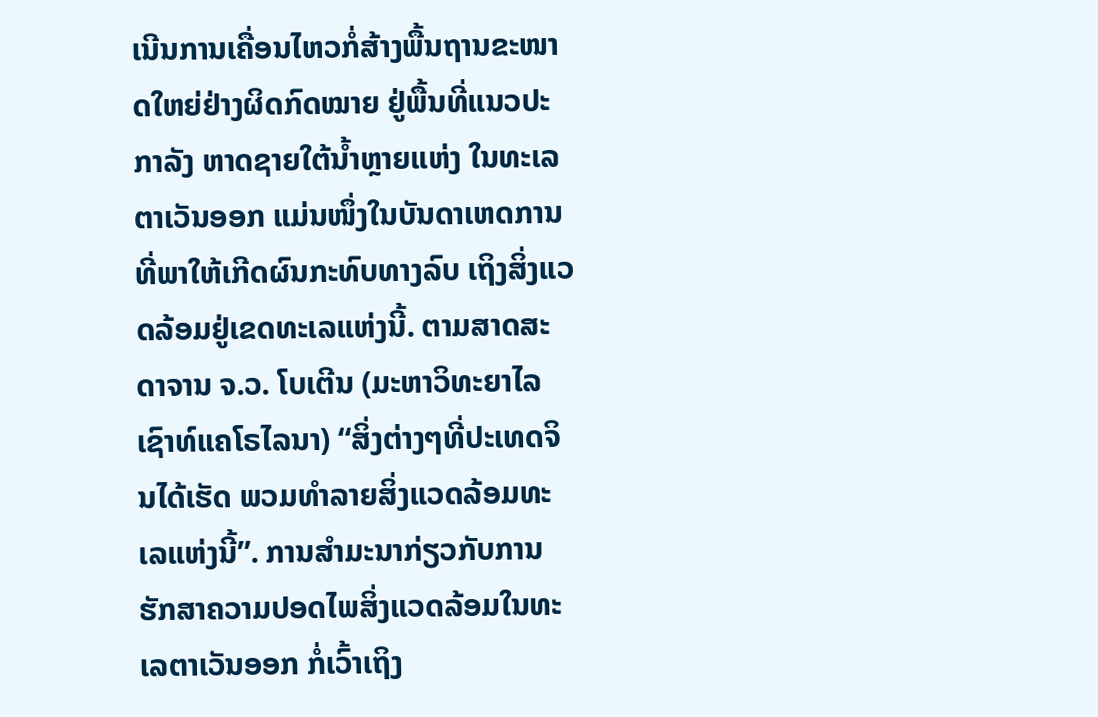ເນີນການເຄື່ອນໄຫວກໍ່ສ້າງພື້ນຖານຂະໜາດໃຫຍ່ຢ່າງຜິດກົດໝາຍ ຢູ່ພື້ນທີ່ແນວປະກາລັງ ຫາດຊາຍໃຕ້ນ້ຳຫຼາຍແຫ່ງ ໃນທະເລຕາເວັນອອກ ແມ່ນໜຶ່ງໃນບັນດາເຫດການທີ່ພາໃຫ້ເກີດຜົນກະທົບທາງລົບ ເຖິງສິ່ງແວດລ້ອມຢູ່ເຂດທະເລແຫ່ງນີ້. ຕາມສາດສະດາຈານ ຈ.ວ. ໂບເຕີນ (ມະຫາວິທະຍາໄລ ເຊົາທ໌ແຄໂຣໄລນາ) “ສິ່ງຕ່າງໆທີ່ປະເທດຈິນໄດ້ເຮັດ ພວມທຳລາຍສິ່ງແວດລ້ອມທະເລແຫ່ງນີ້”. ການສຳມະນາກ່ຽວກັບການຮັກສາຄວາມປອດໄພສິ່ງແວດລ້ອມໃນທະເລຕາເວັນອອກ ກໍ່ເວົ້າເຖິງ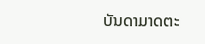ບັນດາມາດຕະ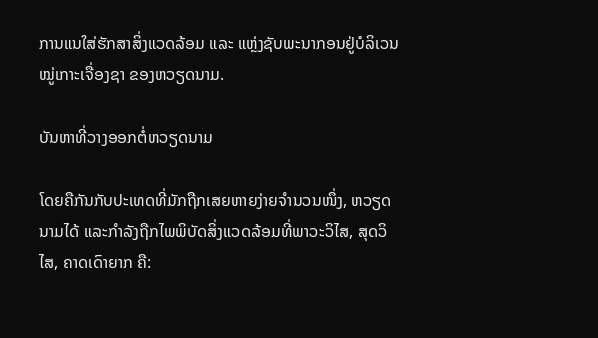ການແນໃສ່ຮັກສາສິ່ງແວດລ້ອມ ແລະ ແຫຼ່ງຊັບພະນາກອນຢູ່ບໍລິເວນໝູ່ເກາະເຈື່ອງຊາ ຂອງຫວຽດນາມ.

ບັນຫາທີ່ວາງອອກຕໍ່ຫວຽດນາມ

ໂດຍຄືກັນກັບປະເທດທີ່ມັກຖືກເສຍຫາຍງ່າຍຈຳນວນໜຶ່ງ, ຫວຽດນາມໄດ້ ແລະກຳລັງຖືກໄພພິບັດສິ່ງແວດລ້ອມທີ່ພາວະວິໄສ, ສຸດວິໄສ, ຄາດເດົາຍາກ ຄື: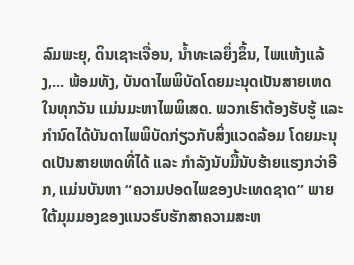ລົມພະຍຸ, ດິນເຊາະເຈື່ອນ, ນ້ຳທະເລຍຶ່ງຂຶ້ນ, ໄພແຫ້ງແລ້ງ,... ພ້ອມທັງ, ບັນດາໄພພິບັດໂດຍມະນຸດເປັນສາຍເຫດໃນທຸກວັນ ແມ່ນມະຫາໄພພິເສດ. ພວກເຮົາຕ້ອງຮັບຮູ້ ແລະ ກຳນົດໄດ້ບັນດາໄພພິບັດກ່ຽວກັບສິ່ງແວດລ້ອມ ໂດຍມະນຸດເປັນສາຍເຫດທີ່ໄດ້ ແລະ ກຳລັງນັບມື້ນັບຮ້າຍແຮງກວ່າອີກ, ແມ່ນບັນຫາ “ຄວາມປອດໄພຂອງປະເທດຊາດ” ພາຍໃຕ້ມຸມມອງຂອງແນວຮົບຮັກສາຄວາມສະຫ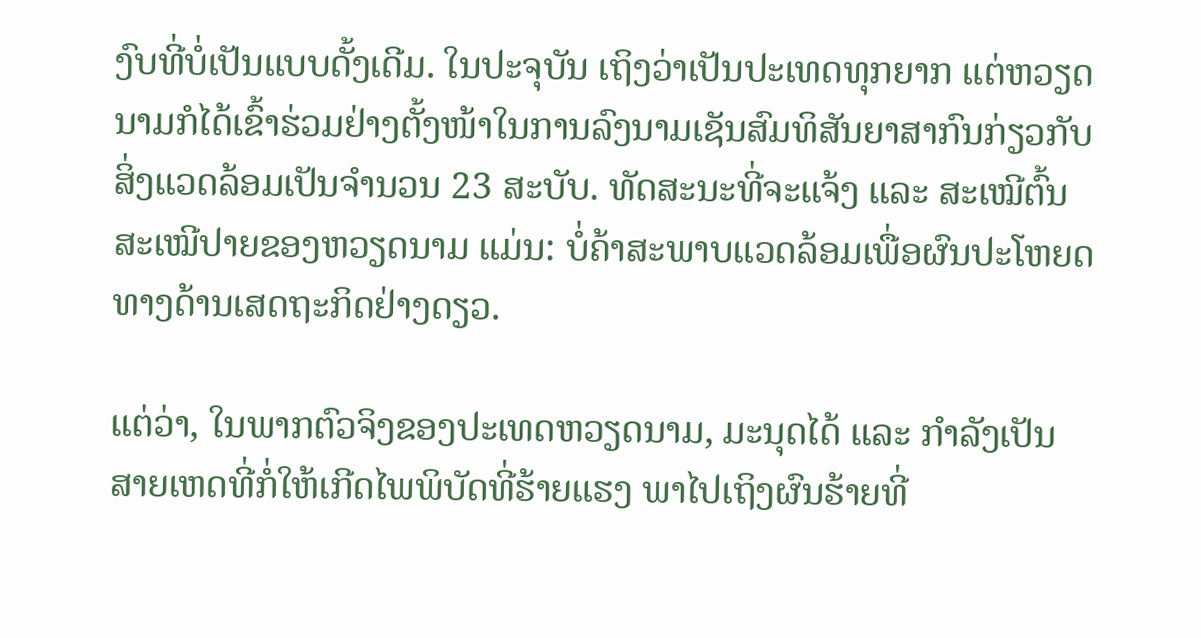ງົບທີ່ບໍ່ເປັນແບບດັ້ງເດີມ. ໃນປະຈຸບັນ ເຖິງວ່າເປັນປະເທດທຸກຍາກ ແຕ່ຫວຽດນາມກໍໄດ້ເຂົ້າຮ່ວມຢ່າງຕັ້ງໜ້າໃນການລົງນາມເຊັນສົມທິສັນຍາສາກົນກ່ຽວກັບສິ່ງແວດລ້ອມເປັນຈຳນວນ 23 ສະບັບ. ທັດສະນະທີ່ຈະແຈ້ງ ແລະ ສະເໝີຕົ້ນສະເໝີປາຍຂອງຫວຽດນາມ ແມ່ນ: ບໍ່ຄ້າສະພາບແວດລ້ອມເພື່ອຜົນປະໂຫຍດທາງດ້ານເສດຖະກິດຢ່າງດຽວ.

ແຕ່ວ່າ, ໃນພາກຕົວຈິງຂອງປະເທດຫວຽດນາມ, ມະນຸດໄດ້ ແລະ ກຳລັງເປັນສາຍເຫດທີ່ກໍ່ໃຫ້ເກີດໄພພິບັດທີ່ຮ້າຍແຮງ ພາໄປເຖິງຜົນຮ້າຍທີ່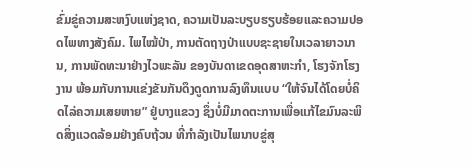ຂົ່ມຂູ່ຄວາມສະຫງົບແຫ່ງຊາດ, ຄວາມເປັນລະບຽບຮຽບຮ້ອຍແລະຄວາມປອດໄພທາງສັງຄົມ. ໄພໄໝ້ປ່າ, ການຕັດຖາງປ່າແບບຊະຊາຍໃນເວລາຍາວນານ, ການພັດທະນາຢ່າງໄວພະລັນ ຂອງບັນດາເຂດອຸດສາຫະກຳ, ໂຮງຈັກໂຮງງານ ພ້ອມກັບການແຂ່ງຂັນກັນດຶງດູດການລົງທຶນແບບ “ໃຫ້ຈົນໄດ້ໂດຍບໍ່ຄິດໄລ່ຄວາມເສຍຫາຍ” ຢູ່ບາງແຂວງ ຊຶ່ງບໍ່ມີມາດຕະການເພື່ອແກ້ໄຂມົນລະພິດສິ່ງແວດລ້ອມຢ່າງຄົບຖ້ວນ ທີ່ກຳລັງເປັນໄພນາບຂູ່ສຸ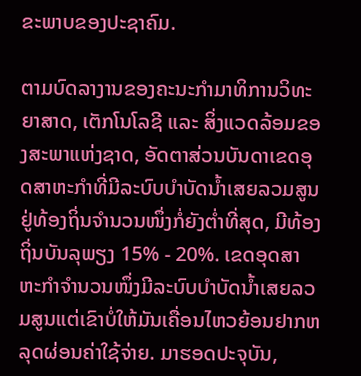ຂະພາບຂອງປະຊາຄົມ.

ຕາມບົດລາງານຂອງຄະນະກຳມາທິການວິທະຍາສາດ, ເຕັກໂນໂລຊີ ແລະ ສິ່ງແວດລ້ອມຂອງສະພາແຫ່ງຊາດ, ອັດຕາສ່ວນບັນດາເຂດອຸດສາຫະກຳທີ່ມີລະບົບບຳບັດນ້ຳເສຍລວມສູນຢູ່ທ້ອງຖິ່ນຈຳນວນໜຶ່ງກໍ່ຍັງຕ່ຳທີ່ສຸດ, ມີທ້ອງຖິ່ນບັນລຸພຽງ 15% - 20%. ເຂດອຸດສາຫະກຳຈຳນວນໜຶ່ງມີລະບົບບຳບັດນ້ຳເສຍລວມສູນແຕ່ເຂົາບໍ່ໃຫ້ມັນເຄື່ອນໄຫວຍ້ອນຢາກຫລຸດຜ່ອນຄ່າໃຊ້ຈ່າຍ. ມາຮອດປະຈຸບັນ,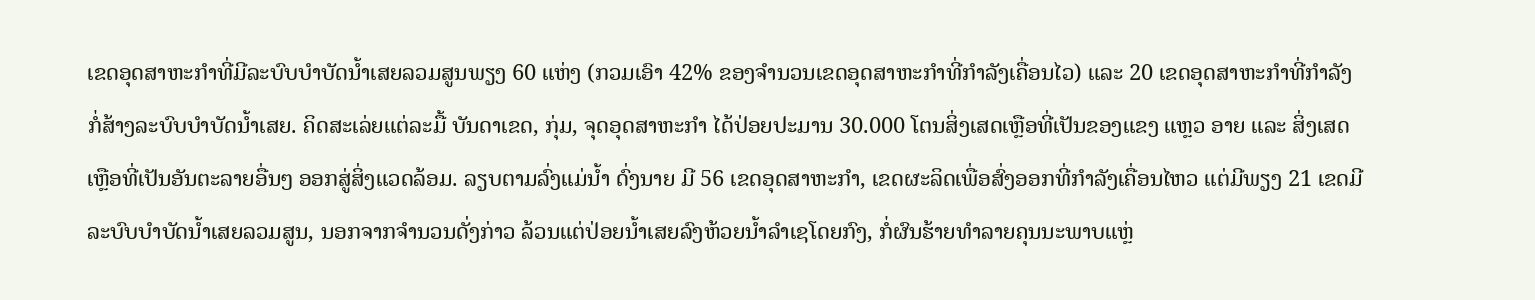ເຂດອຸດສາຫະກຳທີ່ມີລະບົບບຳບັດນ້ຳເສຍລວມສູນພຽງ 60 ແຫ່ງ (ກວມເອົາ 42% ຂອງຈຳນວນເຂດອຸດສາຫະກຳທີ່ກຳລັງເຄື່ອນໄວ) ແລະ 20 ເຂດອຸດສາຫະກຳທີ່ກຳລັງກໍ່ສ້າງລະບົບບຳບັດນ້ຳເສຍ. ຄິດສະເລ່ຍແຕ່ລະມື້ ບັນດາເຂດ, ກຸ່ມ, ຈຸດອຸດສາຫະກຳ ໄດ້ປ່ອຍປະມານ 30.000 ໂຕນສິ່ງເສດເຫຼືອທີ່ເປັນຂອງແຂງ ແຫຼວ ອາຍ ແລະ ສິ່ງເສດເຫຼືອທີ່ເປັນອັນຕະລາຍອື່ນໆ ອອກສູ່ສິ່ງແວດລ້ອມ. ລຽບຕາມລົ່ງແມ່ນ້ຳ ດົ່ງນາຍ ມີ 56 ເຂດອຸດສາຫະກຳ, ເຂດຜະລິດເພື່ອສົ່ງອອກທີ່ກຳລັງເຄື່ອນໄຫວ ແຕ່ມີພຽງ 21 ເຂດມີລະບົບບຳບັດນ້ຳເສຍລວມສູນ, ນອກຈາກຈຳນວນດັ່ງກ່າວ ລ້ວນແຕ່ປ່ອຍນ້ຳເສຍລົງຫ້ວຍນ້ຳລຳເຊໂດຍກົງ, ກໍ່ຜົນຮ້າຍທຳລາຍຄຸນນະພາບແຫຼ່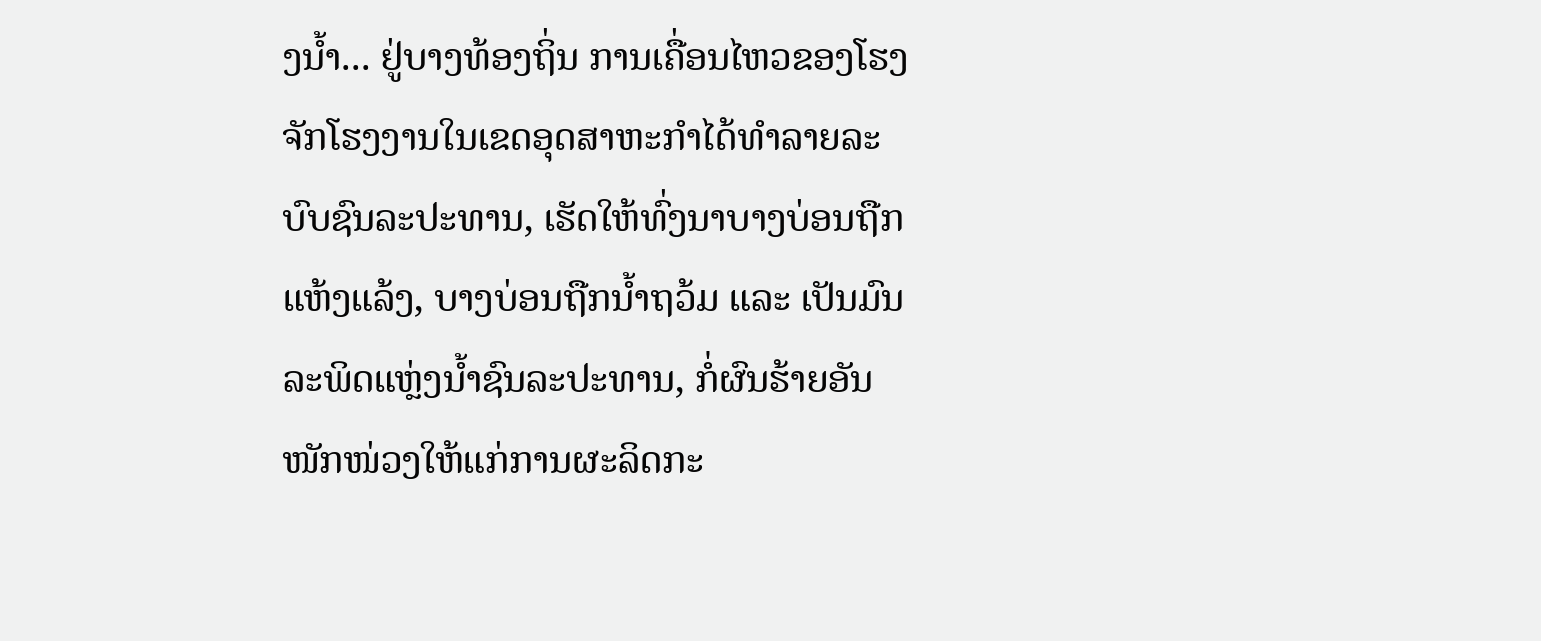ງນ້ຳ... ຢູ່ບາງທ້ອງຖິ່ນ ການເຄື່ອນໄຫວຂອງໂຮງຈັກໂຮງງານໃນເຂດອຸດສາຫະກຳໄດ້ທຳລາຍລະບົບຊົນລະປະທານ, ເຮັດໃຫ້ທົ່ງນາບາງບ່ອນຖືກແຫ້ງແລ້ງ, ບາງບ່ອນຖືກນ້ຳຖວ້ມ ແລະ ເປັນມົນລະພິດແຫຼ່ງນ້ຳຊົນລະປະທານ, ກໍ່ຜົນຮ້າຍອັນໜັກໜ່ວງໃຫ້ແກ່ການຜະລິດກະ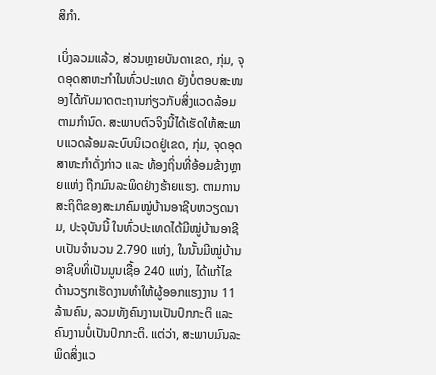ສິກຳ.

ເບິ່ງລວມແລ້ວ, ສ່ວນຫຼາຍບັນດາເຂດ, ກຸ່ມ, ຈຸດອຸດສາຫະກຳໃນທົ່ວປະເທດ ຍັງບໍ່ຕອບສະໜອງໄດ້ກັບມາດຕະຖານກ່ຽວກັບສິ່ງແວດລ້ອມຕາມກຳນົດ. ສະພາບຕົວຈິງນີ້ໄດ້ເຮັດໃຫ້ສະພາບແວດລ້ອມລະບົບນິເວດຢູ່ເຂດ, ກຸ່ມ, ຈຸດອຸດສາຫະກຳດັ່ງກ່າວ ແລະ ທ້ອງຖິ່ນທີ່ອ້ອມຂ້າງຫຼາຍແຫ່ງ ຖືກມົນລະພິດຢ່າງຮ້າຍແຮງ. ຕາມການສະຖິຕິຂອງສະມາຄົມໝູ່ບ້ານອາຊີບຫວຽດນາມ, ປະຈຸບັນນີ້ ໃນທົ່ວປະເທດໄດ້ມີໝູ່ບ້ານອາຊີບເປັນຈຳນວນ 2.790 ແຫ່ງ, ໃນນັ້ນມີໝູ່ບ້ານອາຊີບທິ່ເປັນມູນເຊື້ອ 240 ແຫ່ງ, ໄດ້ແກ້ໄຂດ້ານວຽກເຮັດງານທຳໃຫ້ຜູ້ອອກແຮງງານ 11 ລ້ານຄົນ, ລວມທັງຄົນງານເປັນປົກກະຕິ ແລະ ຄົນງານບໍ່ເປັນປົກກະຕິ. ແຕ່ວ່າ, ສະພາບມົນລະພິດສິ່ງແວ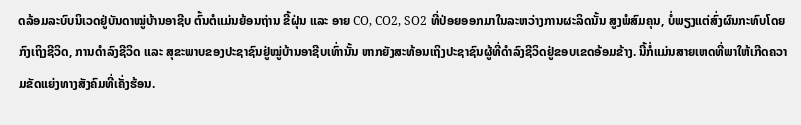ດລ້ອມລະບົບນິເວດຢູ່ບັນດາໝູ່ບ້ານອາຊີບ ຕົ້ນຕໍແມ່ນຍ້ອນຖ່ານ ຂີ້ຝຸ່ນ ແລະ ອາຍ CO, CO2, SO2 ທີ່ປ່ອຍອອກມາໃນລະຫວ່າງການຜະລິດນັ້ນ ສູງພໍສົມຄຸນ, ບໍ່ພຽງແຕ່ສົ່ງຜົນກະທົບໂດຍກົງເຖິງຊີວິດ, ການດຳລົງຊີວິດ ແລະ ສຸຂະພາບຂອງປະຊາຊົນຢູ່ໝູ່ບ້ານອາຊີບເທົ່ານັ້ນ ຫາກຍັງສະທ້ອນເຖິງປະຊາຊົນຜູ້ທີ່ດຳລົງຊີວິດຢູ່ຂອບເຂດອ້ອມຂ້າງ. ນີ້ກໍ່ແມ່ນສາຍເຫດທີ່ພາໃຫ້ເກີດຄວາມຂັດແຍ່ງທາງສັງຄົມທີ່ເຄັ່ງຮ້ອນ.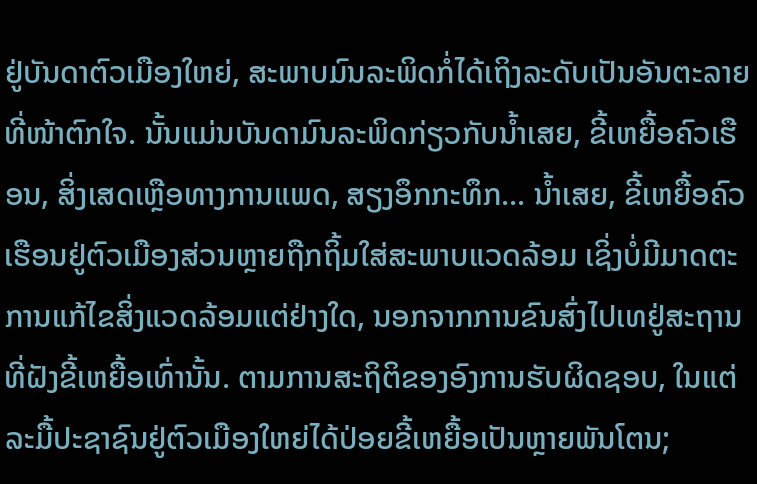ຢູ່ບັນດາຕົວເມືອງໃຫຍ່, ສະພາບມົນລະພິດກໍ່ໄດ້ເຖິງລະດັບເປັນອັນຕະລາຍທີ່ໜ້າຕົກໃຈ. ນັ້ນແມ່ນບັນດາມົນລະພິດກ່ຽວກັບນ້ຳເສຍ, ຂີ້ເຫຍື້ອຄົວເຮືອນ, ສິ່ງເສດເຫຼືອທາງການແພດ, ສຽງອຶກກະທຶກ... ນ້ຳເສຍ, ຂີ້ເຫຍື້ອຄົວເຮືອນຢູ່ຕົວເມືອງສ່ວນຫຼາຍຖືກຖິ້ມໃສ່ສະພາບແວດລ້ອມ ເຊິ່ງບໍ່ມີມາດຕະການແກ້ໄຂສິ່ງແວດລ້ອມແຕ່ຢ່າງໃດ, ນອກຈາກການຂົນສົ່ງໄປເທຢູ່ສະຖານທີ່ຝັງຂີ້ເຫຍື້ອເທົ່ານັ້ນ. ຕາມການສະຖິຕິຂອງອົງການຮັບຜິດຊອບ, ໃນແຕ່ລະມື້ປະຊາຊົນຢູ່ຕົວເມືອງໃຫຍ່ໄດ້ປ່ອຍຂີ້ເຫຍື້ອເປັນຫຼາຍພັນໂຕນ;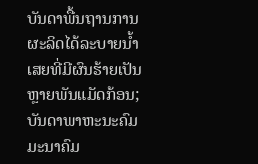ບັນດາພື້ນຖານການຜະລິດໄດ້ລະບາຍນ້ຳເສຍທີ່ມີຜົນຮ້າຍເປັນຫຼາຍພັນແມັດກ້ອນ; ບັນດາພາຫະນະຄົມມະນາຄົມ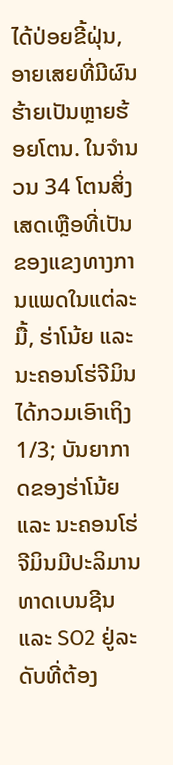ໄດ້ປ່ອຍຂີ້ຝຸ່ນ, ອາຍເສຍທີ່ມີຜົນຮ້າຍເປັນຫຼາຍຮ້ອຍໂຕນ. ໃນຈຳນວນ 34 ໂຕນສິ່ງເສດເຫຼືອທີ່ເປັນຂອງແຂງທາງການແພດໃນແຕ່ລະມື້, ຮ່າໂນ້ຍ ແລະ ນະຄອນໂຮ່ຈີມິນ ໄດ້ກວມເອົາເຖິງ 1/3; ບັນຍາກາດຂອງຮ່າໂນ້ຍ ແລະ ນະຄອນໂຮ່ຈີມິນມີປະລິມານທາດເບນຊີນ ແລະ SO2 ຢູ່ລະດັບທີ່ຕ້ອງ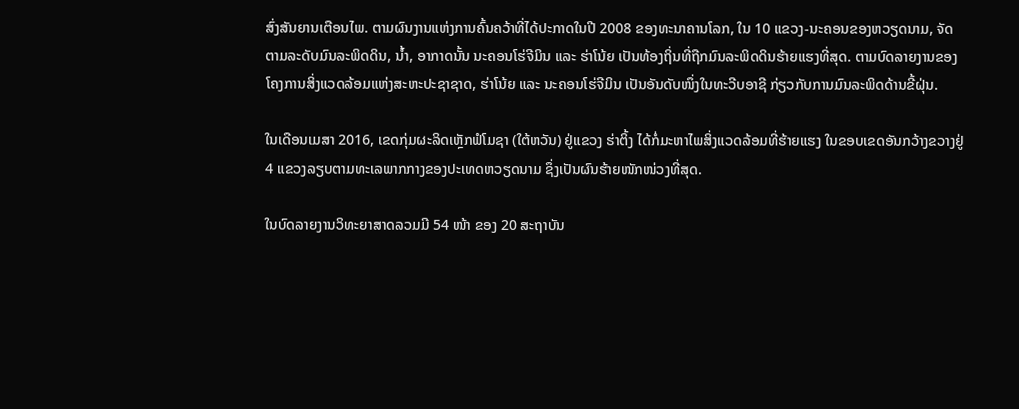ສົ່ງສັນຍານເຕືອນໄພ. ຕາມຜົນງານແຫ່ງການຄົ້ນຄວ້າທີ່ໄດ້ປະກາດໃນປີ 2008 ຂອງທະນາຄານໂລກ, ໃນ 10 ແຂວງ-ນະຄອນຂອງຫວຽດນາມ, ຈັດຕາມລະດັບມົນລະພິດດິນ, ນ້ຳ, ອາກາດນັ້ນ ນະຄອນໂຮ່ຈີມິນ ແລະ ຮ່າໂນ້ຍ ເປັນທ້ອງຖິ່ນທີ່ຖືກມົນລະພິດດິນຮ້າຍແຮງທີ່ສຸດ. ຕາມບົດລາຍງານຂອງໂຄງການສິ່ງແວດລ້ອມແຫ່ງສະຫະປະຊາຊາດ, ຮ່າໂນ້ຍ ແລະ ນະຄອນໂຮ່ຈີມິນ ເປັນອັນດັບໜຶ່ງໃນທະວີບອາຊີ ກ່ຽວກັບການມົນລະພິດດ້ານຂີ້ຝຸ່ນ.

ໃນເດືອນເມສາ 2016, ເຂດກຸ່ມຜະລິດເຫຼັກຟໍໂມຊາ (ໃຕ້ຫວັນ) ຢູ່ແຂວງ ຮ່າຕິ້ງ ໄດ້ກໍ່ມະຫາໄພສິ່ງແວດລ້ອມທີ່ຮ້າຍແຮງ ໃນຂອບເຂດອັນກວ້າງຂວາງຢູ່ 4 ແຂວງລຽບຕາມທະເລພາກກາງຂອງປະເທດຫວຽດນາມ ຊຶ່ງເປັນຜົນຮ້າຍໜັກໜ່ວງທີ່ສຸດ.

ໃນບົດລາຍງານວິທະຍາສາດລວມມີ 54 ໜ້າ ຂອງ 20 ສະຖາບັນ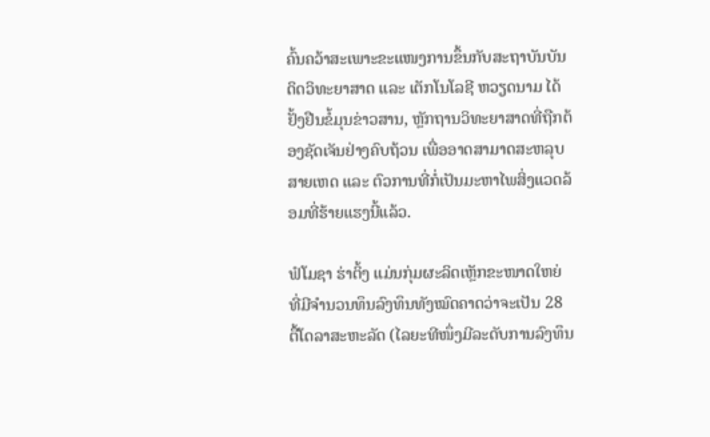ຄົ້ນຄວ້າສະເພາະຂະແໜງການຂຶ້ນກັບສະຖາບັນບັນດິດວິທະຍາສາດ ແລະ ເຕັກໂນໂລຊີ ຫວຽດນາມ ໄດ້ຢັ້ງຢືນຂໍ້ມຸນຂ່າວສານ, ຫຼັກຖານວິທະຍາສາດທີ່ຖືກຕ້ອງຊັດເຈັນຢ່າງຄົບຖ້ວນ ເພື່ອອາດສາມາດສະຫລຸບສາຍເຫດ ແລະ ຕົວການທີ່ກໍ່ເປັນມະຫາໄພສິ່ງແວດລ້ອມທີ່ຮ້າຍແຮງນີ້ແລ້ວ.

ຟໍໂມຊາ ຮ່າຕິ້ງ ແມ່ນກຸ່ມຜະລິດເຫຼັກຂະໜາດໃຫຍ່ ທີ່ມີຈຳນວນທຶນລົງທຶນທັງໝົດຄາດວ່າຈະເປັນ 28 ຕື້ໂດລາສະຫະລັດ (ໄລຍະທີໜຶ່ງມີລະດັບການລົງທຶນ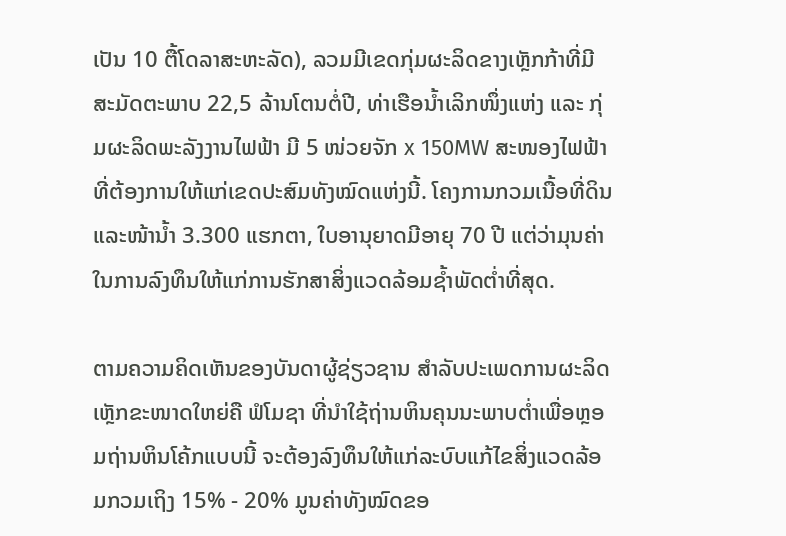ເປັນ 10 ຕື້ໂດລາສະຫະລັດ), ລວມມີເຂດກຸ່ມຜະລິດຂາງເຫຼັກກ້າທີ່ມີສະມັດຕະພາບ 22,5 ລ້ານໂຕນຕໍ່ປີ, ທ່າເຮືອນ້ຳເລິກໜຶ່ງແຫ່ງ ແລະ ກຸ່ມຜະລິດພະລັງງານໄຟຟ້າ ມີ 5 ໜ່ວຍຈັກ x 150MW ສະໜອງໄຟຟ້າທີ່ຕ້ອງການໃຫ້ແກ່ເຂດປະສົມທັງໝົດແຫ່ງນີ້. ໂຄງການກວມເນື້ອທີ່ດິນແລະໜ້ານ້ຳ 3.300 ແຮກຕາ, ໃບອານຸຍາດມີອາຍຸ 70 ປີ ແຕ່ວ່າມຸນຄ່າໃນການລົງທຶນໃຫ້ແກ່ການຮັກສາສິ່ງແວດລ້ອມຊ້ຳພັດຕ່ຳທີ່ສຸດ.

ຕາມຄວາມຄິດເຫັນຂອງບັນດາຜູ້ຊ່ຽວຊານ ສຳລັບປະເພດການຜະລິດເຫຼັກຂະໜາດໃຫຍ່ຄື ຟໍໂມຊາ ທີ່ນຳໃຊ້ຖ່ານຫິນຄຸນນະພາບຕ່ຳເພື່ອຫຼອມຖ່ານຫິນໂຄ້ກແບບນີ້ ຈະຕ້ອງລົງທຶນໃຫ້ແກ່ລະບົບແກ້ໄຂສິ່ງແວດລ້ອມກວມເຖິງ 15% - 20% ມູນຄ່າທັງໝົດຂອ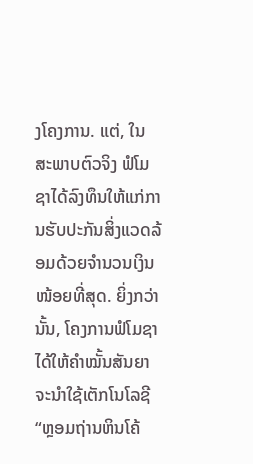ງໂຄງການ. ແຕ່, ໃນສະພາບຕົວຈິງ ຟໍໂມຊາໄດ້ລົງທຶນໃຫ້ແກ່ການຮັບປະກັນສິ່ງແວດລ້ອມດ້ວຍຈຳນວນເງິນໜ້ອຍທີ່ສຸດ. ຍິ່ງກວ່ານັ້ນ, ໂຄງການຟໍໂມຊາໄດ້ໃຫ້ຄຳໝັ້ນສັນຍາຈະນຳໃຊ້ເຕັກໂນໂລຊີ “ຫຼອມຖ່ານຫິນໂຄ້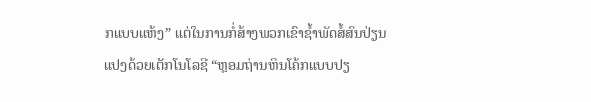ກແບບແຫ້ງ” ແຕ່ໃນການກໍ່ສ້າງພວກເຂົາຊ້ຳພັດສໍ້ສົນປ່ຽນແປງດ້ວຍເຕັກໂນໂລຊີ “ຫຼອມຖ່ານຫິນໂຄ້ກແບບປຽ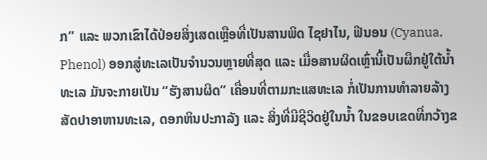ກ” ແລະ ພວກເຂົາໄດ້ປ່ອຍສິ່ງເສດເຫຼືອທີ່ເປັນສານພິດ ໄຊຢາໄນ, ຟີນອນ (Cyanua, Phenol) ອອກສູ່ທະເລເປັນຈຳນວນຫຼາຍທີ່ສຸດ ແລະ ເມື່ອສານຜິດເຫຼົ່ານີ້ເປັນຜຶກຢູ່ໃຕ້ນ້ຳທະເລ ມັນຈະກາຍເປັນ “ຮັງສານຜິດ” ເຄື່ອນທີ່ຕາມກະແສທະເລ ກໍ່ເປັນການທຳລາຍລ້າງສັດປາອາຫານທະເລ, ດອກຫິນປະກາລັງ ແລະ ສິ່ງທີ່ມີຊີວິດຢູ່ໃນນ້ຳ ໃນຂອບເຂດທີ່ກວ້າງຂ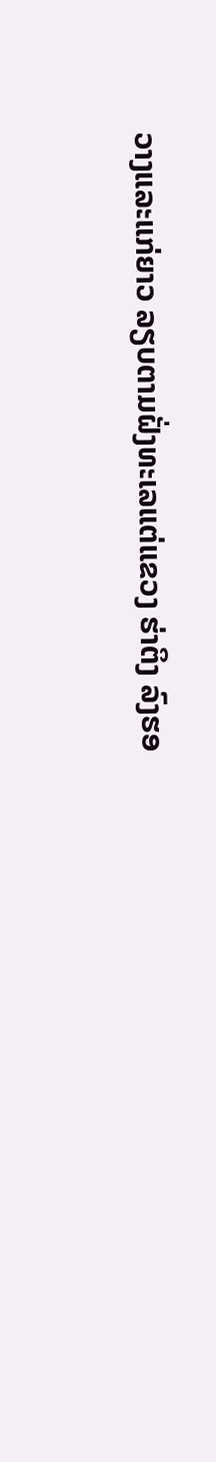ວາງແລະແກ່ຍາວ ລຽບຕາມຝັ່ງທະເລແຕ່ແຂວງ ຮ່າຕິງ ລົງຮອ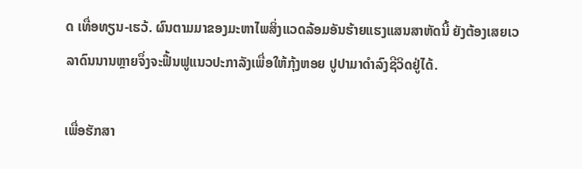ດ ເທື່ອທຽນ-ເຮວ້. ຜົນຕາມມາຂອງມະຫາໄພສິ່ງແວດລ້ອມອັນຮ້າຍແຮງແສນສາຫັດນີ້ ຍັງຕ້ອງເສຍເວລາດົນນານຫຼາຍຈຶ່ງຈະຟື້ນຟູແນວປະກາລັງເພື່ອໃຫ້ກຸ້ງຫອຍ ປູປາມາດຳລົງຊີວິດຢູ່ໄດ້.

ເພື່ອຮັກສາ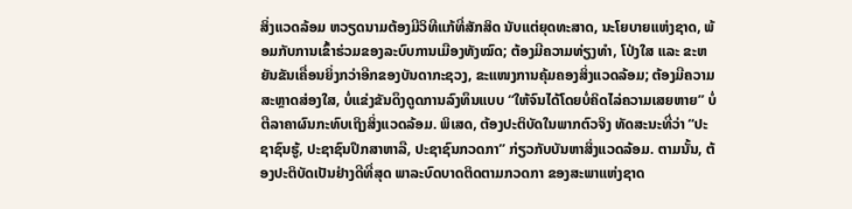ສິ່ງແວດລ້ອມ ຫວຽດນາມຕ້ອງມີວິທີແກ້ທີ່ສັກສິດ ນັບແຕ່ຍຸດທະສາດ, ນະໂຍບາຍແຫ່ງຊາດ, ພ້ອມກັບການເຂົ້າຮ່ວມຂອງລະບົບການເມືອງທັງໝົດ; ຕ້ອງມີຄວາມທ່ຽງທຳ, ໂປ່ງໃສ ແລະ ຂະຫຍັນຂັນເຄື່ອນຍິ່ງກວ່າອີກຂອງບັນດາກະຊວງ, ຂະແໜງການຄຸ້ມຄອງສິ່ງແວດລ້ອມ; ຕ້ອງມີຄວາມສະຫຼາດສ່ອງໃສ, ບໍ່ແຂ່ງຂັນດຶງດູດການລົງທຶນແບບ “ໃຫ້ຈົນໄດ້ໂດຍບໍ່ຄິດໄລ່ຄວາມເສຍຫາຍ” ບໍ່ຕີລາຄາຜົນກະທົບເຖິງສິ່ງແວດລ້ອມ. ພິເສດ, ຕ້ອງປະຕິບັດໃນພາກຕົວຈິງ ທັດສະນະທີ່ວ່າ “ປະຊາຊົນຮູ້, ປະຊາຊົນປຶກສາຫາລື, ປະຊາຊົນກວດກາ” ກ່ຽວກັບບັນຫາສິ່ງແວດລ້ອມ. ຕາມນັ້ນ, ຕ້ອງປະຕິບັດເປັນຢ່າງດີທີ່ສຸດ ພາລະບົດບາດຕິດຕາມກວດກາ ຂອງສະພາແຫ່ງຊາດ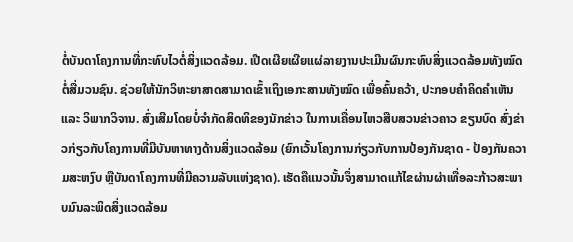ຕໍ່ບັນດາໂຄງການທີ່ກະທົບໄວຕໍ່ສິ່ງແວດລ້ອມ. ເປີດເຜີຍເຜີຍແຜ່ລາຍງານປະເມີນຜົນກະທົບສິ່ງແວດລ້ອມທັງໝົດ ຕໍ່ສື່ມວນຊົນ. ຊ່ວຍໃຫ້ນັກວິທະຍາສາດສາມາດເຂົ້າເຖິງເອກະສານທັງໝົດ ເພື່ອຄົ້ນຄວ້າ, ປະກອບຄຳຄິດຄຳເຫັນ ແລະ ວິພາກວິຈານ. ສົ່ງເສີມໂດຍບໍ່ຈຳກັດສິດທິຂອງນັກຂ່າວ ໃນການເຄື່ອນໄຫວສືບສວນຂ່າວຄາວ ຂຽນບົດ ສົ່ງຂ່າວກ່ຽວກັບໂຄງການທີ່ມີບັນຫາທາງດ້ານສິ່ງແວດລ້ອມ (ຍົກເວັ້ນໂຄງການກ່ຽວກັບການປ້ອງກັນຊາດ - ປ້ອງກັນຄວາມສະຫງົບ ຫຼືບັນດາໂຄງການທີ່ມີຄວາມລັບແຫ່ງຊາດ). ເຮັດຄືແນວນັ້ນຈຶ່ງສາມາດແກ້ໄຂຜ່ານຜ່າເທື່ອລະກ້າວສະພາບມົນລະພິດສິ່ງແວດລ້ອມ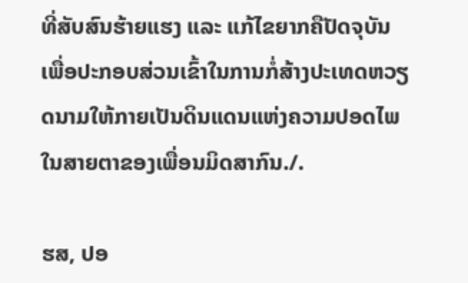ທີ່ສັບສົນຮ້າຍແຮງ ແລະ ແກ້ໄຂຍາກຄືປັດຈຸບັນ ເພື່ອປະກອບສ່ວນເຂົ້າໃນການກໍ່ສ້າງປະເທດຫວຽດນາມໃຫ້ກາຍເປັນດິນແດນແຫ່ງຄວາມປອດໄພໃນສາຍຕາຂອງເພື່ອນມິດສາກົນ./.

ຮສ, ປອ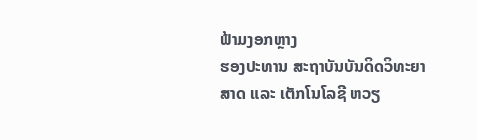ຟ້າມງອກຫຼາງ
ຮອງປະທານ ສະຖາບັນບັນດິດວິທະຍາສາດ ແລະ ເຕັກໂນໂລຊີ ຫວຽ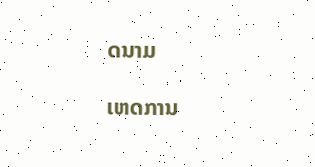ດນາມ

ເຫດການ